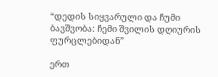“დედის სიყვარული და ჩუმი ბავშვობა: ჩემი შვილის დღიურის ფურცლებიდან”

ერთ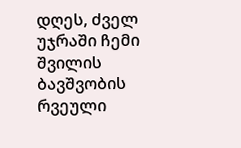დღეს, ძველ უჯრაში ჩემი შვილის ბავშვობის რვეული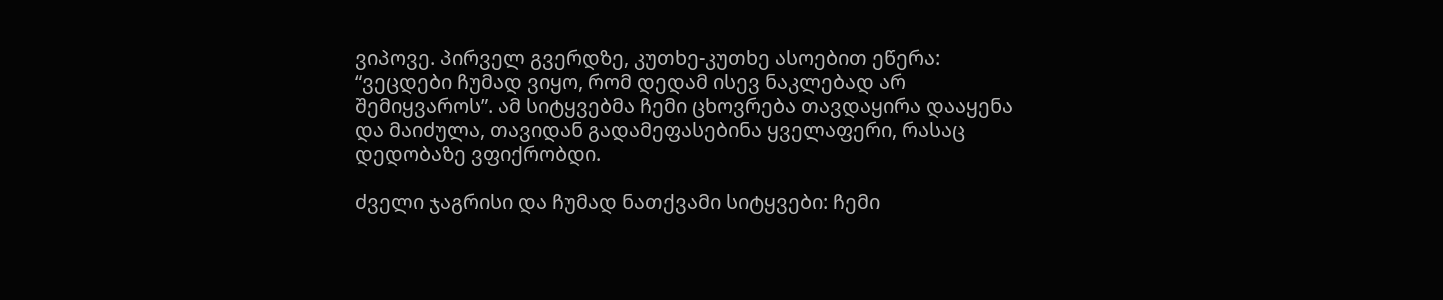ვიპოვე. პირველ გვერდზე, კუთხე-კუთხე ასოებით ეწერა: “ვეცდები ჩუმად ვიყო, რომ დედამ ისევ ნაკლებად არ შემიყვაროს”. ამ სიტყვებმა ჩემი ცხოვრება თავდაყირა დააყენა და მაიძულა, თავიდან გადამეფასებინა ყველაფერი, რასაც დედობაზე ვფიქრობდი.

ძველი ჯაგრისი და ჩუმად ნათქვამი სიტყვები: ჩემი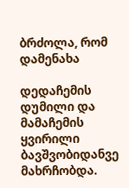ბრძოლა, რომ დამენახა

დედაჩემის დუმილი და მამაჩემის ყვირილი ბავშვობიდანვე მახრჩობდა.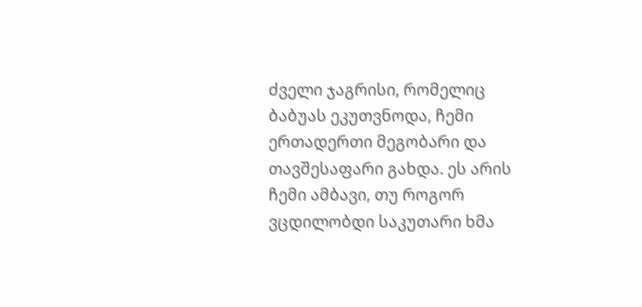ძველი ჯაგრისი, რომელიც ბაბუას ეკუთვნოდა, ჩემი ერთადერთი მეგობარი და თავშესაფარი გახდა. ეს არის ჩემი ამბავი, თუ როგორ ვცდილობდი საკუთარი ხმა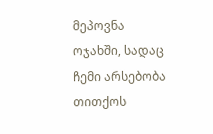მეპოვნა ოჯახში, სადაც ჩემი არსებობა თითქოს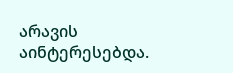არავის აინტერესებდა.